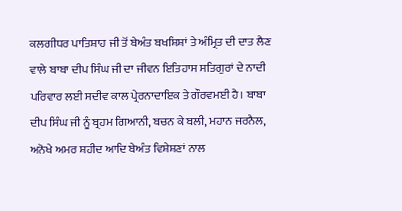ਕਲਗੀਧਰ ਪਾਤਿਸ਼ਾਹ ਜੀ ਤੋਂ ਬੇਅੰਤ ਬਖਸ਼ਿਸ਼ਾਂ ਤੇ ਅੰਮ੍ਰਿਤ ਦੀ ਦਾਤ ਲੈਣ ਵਾਲੇ ਬਾਬਾ ਦੀਪ ਸਿੰਘ ਜੀ ਦਾ ਜੀਵਨ ਇਤਿਹਾਸ ਸਤਿਗੁਰਾਂ ਦੇ ਨਾਦੀ ਪਰਿਵਾਰ ਲਈ ਸਦੀਵ ਕਾਲ ਪ੍ਰੇਰਨਾਦਾਇਕ ਤੇ ਗੌਰਵਮਈ ਹੈ। ਬਾਬਾ ਦੀਪ ਸਿੰਘ ਜੀ ਨੂੰ ਬ੍ਰਹਮ ਗਿਆਨੀ, ਬਚਨ ਕੇ ਬਲੀ, ਮਹਾਨ ਜਰਨੈਲ, ਅਨੋਖੇ ਅਮਰ ਸ਼ਹੀਦ ਆਦਿ ਬੇਅੰਤ ਵਿਸ਼ੇਸ਼ਣਾਂ ਨਾਲ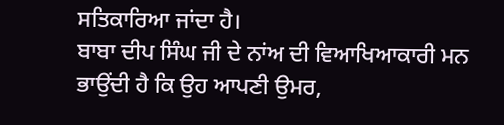ਸਤਿਕਾਰਿਆ ਜਾਂਦਾ ਹੈ।
ਬਾਬਾ ਦੀਪ ਸਿੰਘ ਜੀ ਦੇ ਨਾਂਅ ਦੀ ਵਿਆਖਿਆਕਾਰੀ ਮਨ ਭਾਉਂਦੀ ਹੈ ਕਿ ਉਹ ਆਪਣੀ ਉਮਰ,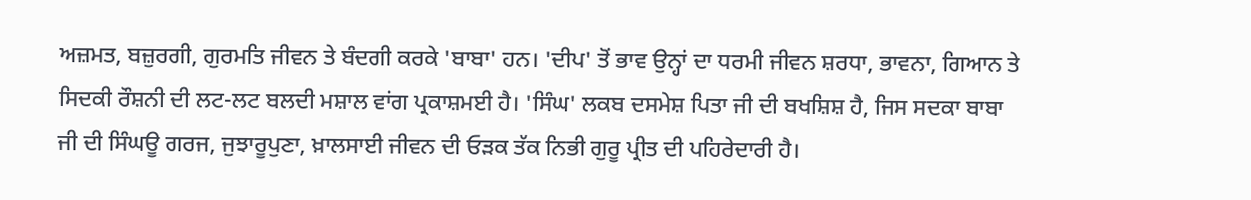ਅਜ਼ਮਤ, ਬਜ਼ੁਰਗੀ, ਗੁਰਮਤਿ ਜੀਵਨ ਤੇ ਬੰਦਗੀ ਕਰਕੇ 'ਬਾਬਾ' ਹਨ। 'ਦੀਪ' ਤੋਂ ਭਾਵ ਉਨ੍ਹਾਂ ਦਾ ਧਰਮੀ ਜੀਵਨ ਸ਼ਰਧਾ, ਭਾਵਨਾ, ਗਿਆਨ ਤੇ ਸਿਦਕੀ ਰੌਸ਼ਨੀ ਦੀ ਲਟ-ਲਟ ਬਲਦੀ ਮਸ਼ਾਲ ਵਾਂਗ ਪ੍ਰਕਾਸ਼ਮਈ ਹੈ। 'ਸਿੰਘ' ਲਕਬ ਦਸਮੇਸ਼ ਪਿਤਾ ਜੀ ਦੀ ਬਖਸ਼ਿਸ਼ ਹੈ, ਜਿਸ ਸਦਕਾ ਬਾਬਾ ਜੀ ਦੀ ਸਿੰਘਊ ਗਰਜ, ਜੁਝਾਰੂਪੁਣਾ, ਖ਼ਾਲਸਾਈ ਜੀਵਨ ਦੀ ਓੜਕ ਤੱਕ ਨਿਭੀ ਗੁਰੂ ਪ੍ਰੀਤ ਦੀ ਪਹਿਰੇਦਾਰੀ ਹੈ।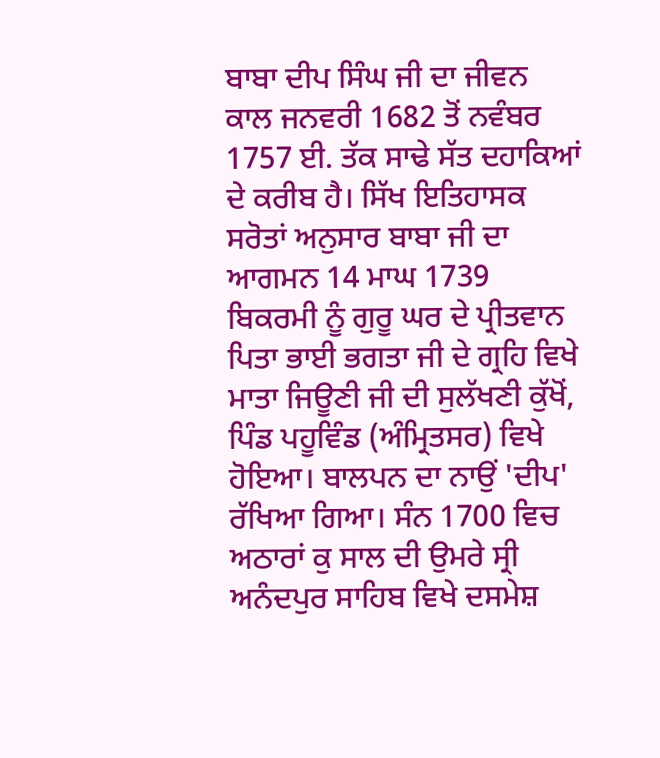ਬਾਬਾ ਦੀਪ ਸਿੰਘ ਜੀ ਦਾ ਜੀਵਨ ਕਾਲ ਜਨਵਰੀ 1682 ਤੋਂ ਨਵੰਬਰ 1757 ਈ. ਤੱਕ ਸਾਢੇ ਸੱਤ ਦਹਾਕਿਆਂ ਦੇ ਕਰੀਬ ਹੈ। ਸਿੱਖ ਇਤਿਹਾਸਕ ਸਰੋਤਾਂ ਅਨੁਸਾਰ ਬਾਬਾ ਜੀ ਦਾ ਆਗਮਨ 14 ਮਾਘ 1739 ਬਿਕਰਮੀ ਨੂੰ ਗੁਰੂ ਘਰ ਦੇ ਪ੍ਰੀਤਵਾਨ ਪਿਤਾ ਭਾਈ ਭਗਤਾ ਜੀ ਦੇ ਗ੍ਰਹਿ ਵਿਖੇ ਮਾਤਾ ਜਿਊਣੀ ਜੀ ਦੀ ਸੁਲੱਖਣੀ ਕੁੱਖੋਂ, ਪਿੰਡ ਪਹੂਵਿੰਡ (ਅੰਮ੍ਰਿਤਸਰ) ਵਿਖੇ ਹੋਇਆ। ਬਾਲਪਨ ਦਾ ਨਾਉਂ 'ਦੀਪ' ਰੱਖਿਆ ਗਿਆ। ਸੰਨ 1700 ਵਿਚ ਅਠਾਰਾਂ ਕੁ ਸਾਲ ਦੀ ਉਮਰੇ ਸ੍ਰੀ ਅਨੰਦਪੁਰ ਸਾਹਿਬ ਵਿਖੇ ਦਸਮੇਸ਼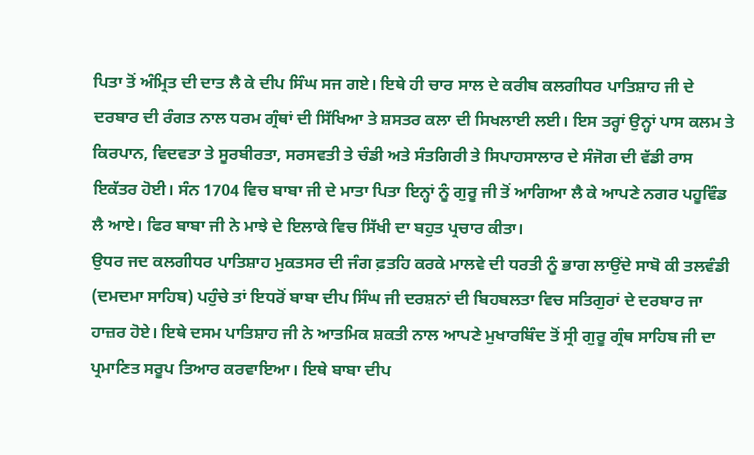ਪਿਤਾ ਤੋਂ ਅੰਮ੍ਰਿਤ ਦੀ ਦਾਤ ਲੈ ਕੇ ਦੀਪ ਸਿੰਘ ਸਜ ਗਏ। ਇਥੇ ਹੀ ਚਾਰ ਸਾਲ ਦੇ ਕਰੀਬ ਕਲਗੀਧਰ ਪਾਤਿਸ਼ਾਹ ਜੀ ਦੇ ਦਰਬਾਰ ਦੀ ਰੰਗਤ ਨਾਲ ਧਰਮ ਗ੍ਰੰਥਾਂ ਦੀ ਸਿੱਖਿਆ ਤੇ ਸ਼ਸਤਰ ਕਲਾ ਦੀ ਸਿਖਲਾਈ ਲਈ। ਇਸ ਤਰ੍ਹਾਂ ਉਨ੍ਹਾਂ ਪਾਸ ਕਲਮ ਤੇ ਕਿਰਪਾਨ, ਵਿਦਵਤਾ ਤੇ ਸੂਰਬੀਰਤਾ, ਸਰਸਵਤੀ ਤੇ ਚੰਡੀ ਅਤੇ ਸੰਤਗਿਰੀ ਤੇ ਸਿਪਾਹਸਾਲਾਰ ਦੇ ਸੰਜੋਗ ਦੀ ਵੱਡੀ ਰਾਸ ਇਕੱਤਰ ਹੋਈ। ਸੰਨ 1704 ਵਿਚ ਬਾਬਾ ਜੀ ਦੇ ਮਾਤਾ ਪਿਤਾ ਇਨ੍ਹਾਂ ਨੂੰ ਗੁਰੂ ਜੀ ਤੋਂ ਆਗਿਆ ਲੈ ਕੇ ਆਪਣੇ ਨਗਰ ਪਹੂਵਿੰਡ ਲੈ ਆਏ। ਫਿਰ ਬਾਬਾ ਜੀ ਨੇ ਮਾਝੇ ਦੇ ਇਲਾਕੇ ਵਿਚ ਸਿੱਖੀ ਦਾ ਬਹੁਤ ਪ੍ਰਚਾਰ ਕੀਤਾ।
ਉਧਰ ਜਦ ਕਲਗੀਧਰ ਪਾਤਿਸ਼ਾਹ ਮੁਕਤਸਰ ਦੀ ਜੰਗ ਫ਼ਤਹਿ ਕਰਕੇ ਮਾਲਵੇ ਦੀ ਧਰਤੀ ਨੂੰ ਭਾਗ ਲਾਉਂਦੇ ਸਾਬੋ ਕੀ ਤਲਵੰਡੀ (ਦਮਦਮਾ ਸਾਹਿਬ) ਪਹੁੰਚੇ ਤਾਂ ਇਧਰੋਂ ਬਾਬਾ ਦੀਪ ਸਿੰਘ ਜੀ ਦਰਸ਼ਨਾਂ ਦੀ ਬਿਹਬਲਤਾ ਵਿਚ ਸਤਿਗੁਰਾਂ ਦੇ ਦਰਬਾਰ ਜਾ ਹਾਜ਼ਰ ਹੋਏ। ਇਥੇ ਦਸਮ ਪਾਤਿਸ਼ਾਹ ਜੀ ਨੇ ਆਤਮਿਕ ਸ਼ਕਤੀ ਨਾਲ ਆਪਣੇ ਮੁਖਾਰਬਿੰਦ ਤੋਂ ਸ੍ਰੀ ਗੁਰੂ ਗ੍ਰੰਥ ਸਾਹਿਬ ਜੀ ਦਾ ਪ੍ਰਮਾਣਿਤ ਸਰੂਪ ਤਿਆਰ ਕਰਵਾਇਆ। ਇਥੇ ਬਾਬਾ ਦੀਪ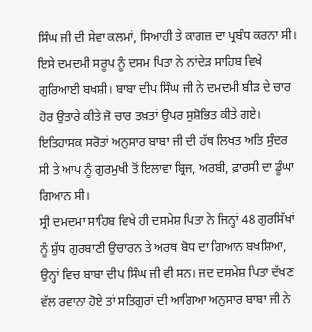ਸਿੰਘ ਜੀ ਦੀ ਸੇਵਾ ਕਲਮਾਂ, ਸਿਆਹੀ ਤੇ ਕਾਗਜ਼ ਦਾ ਪ੍ਰਬੰਧ ਕਰਨਾ ਸੀ। ਇਸੇ ਦਮਦਮੀ ਸਰੂਪ ਨੂੰ ਦਸਮ ਪਿਤਾ ਨੇ ਨਾਂਦੇੜ ਸਾਹਿਬ ਵਿਖੇ ਗੁਰਿਆਈ ਬਖਸ਼ੀ। ਬਾਬਾ ਦੀਪ ਸਿੰਘ ਜੀ ਨੇ ਦਮਦਮੀ ਬੀੜ ਦੇ ਚਾਰ ਹੋਰ ਉਤਾਰੇ ਕੀਤੇ ਜੋ ਚਾਰ ਤਖ਼ਤਾਂ ਉਪਰ ਸੁਸ਼ੋਭਿਤ ਕੀਤੇ ਗਏ। ਇਤਿਹਾਸਕ ਸਰੋਤਾਂ ਅਨੁਸਾਰ ਬਾਬਾ ਜੀ ਦੀ ਹੱਥ ਲਿਖਤ ਅਤਿ ਸੁੰਦਰ ਸੀ ਤੇ ਆਪ ਨੂੰ ਗੁਰਮੁਖੀ ਤੋਂ ਇਲਾਵਾ ਬ੍ਰਿਜ, ਅਰਬੀ, ਫ਼ਾਰਸੀ ਦਾ ਡੂੰਘਾ ਗਿਆਨ ਸੀ।
ਸ੍ਰੀ ਦਮਦਮਾ ਸਾਹਿਬ ਵਿਖੇ ਹੀ ਦਸਮੇਸ਼ ਪਿਤਾ ਨੇ ਜਿਨ੍ਹਾਂ 48 ਗੁਰਸਿੱਖਾਂ ਨੂੰ ਸ਼ੁੱਧ ਗੁਰਬਾਣੀ ਉਚਾਰਨ ਤੇ ਅਰਥ ਬੋਧ ਦਾ ਗਿਆਨ ਬਖਸ਼ਿਆ, ਉਨ੍ਹਾਂ ਵਿਚ ਬਾਬਾ ਦੀਪ ਸਿੰਘ ਜੀ ਵੀ ਸਨ। ਜਦ ਦਸਮੇਸ਼ ਪਿਤਾ ਦੱਖਣ ਵੱਲ ਰਵਾਨਾ ਹੋਏ ਤਾਂ ਸਤਿਗੁਰਾਂ ਦੀ ਆਗਿਆ ਅਨੁਸਾਰ ਬਾਬਾ ਜੀ ਨੇ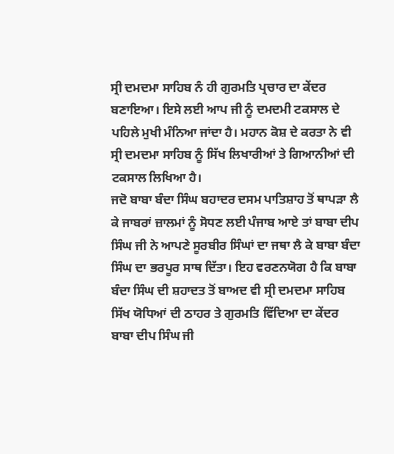ਸ੍ਰੀ ਦਮਦਮਾ ਸਾਹਿਬ ਨੰ ਹੀ ਗੁਰਮਤਿ ਪ੍ਰਚਾਰ ਦਾ ਕੇਂਦਰ ਬਣਾਇਆ। ਇਸੇ ਲਈ ਆਪ ਜੀ ਨੂੰ ਦਮਦਮੀ ਟਕਸਾਲ ਦੇ ਪਹਿਲੇ ਮੁਖੀ ਮੰਨਿਆ ਜਾਂਦਾ ਹੈ। ਮਹਾਨ ਕੋਸ਼ ਦੇ ਕਰਤਾ ਨੇ ਵੀ ਸ੍ਰੀ ਦਮਦਮਾ ਸਾਹਿਬ ਨੂੰ ਸਿੱਖ ਲਿਖਾਰੀਆਂ ਤੇ ਗਿਆਨੀਆਂ ਦੀ ਟਕਸਾਲ ਲਿਖਿਆ ਹੈ।
ਜਦੋ ਬਾਬਾ ਬੰਦਾ ਸਿੰਘ ਬਹਾਦਰ ਦਸਮ ਪਾਤਿਸ਼ਾਹ ਤੋਂ ਥਾਪੜਾ ਲੈ ਕੇ ਜਾਬਰਾਂ ਜ਼ਾਲਮਾਂ ਨੂੰ ਸੋਧਣ ਲਈ ਪੰਜਾਬ ਆਏ ਤਾਂ ਬਾਬਾ ਦੀਪ ਸਿੰਘ ਜੀ ਨੇ ਆਪਣੇ ਸੂਰਬੀਰ ਸਿੰਘਾਂ ਦਾ ਜਥਾ ਲੈ ਕੇ ਬਾਬਾ ਬੰਦਾ ਸਿੰਘ ਦਾ ਭਰਪੂਰ ਸਾਥ ਦਿੱਤਾ। ਇਹ ਵਰਣਨਯੋਗ ਹੈ ਕਿ ਬਾਬਾ ਬੰਦਾ ਸਿੰਘ ਦੀ ਸ਼ਹਾਦਤ ਤੋਂ ਬਾਅਦ ਵੀ ਸ੍ਰੀ ਦਮਦਮਾ ਸਾਹਿਬ ਸਿੱਖ ਯੋਧਿਆਂ ਦੀ ਠਾਹਰ ਤੇ ਗੁਰਮਤਿ ਵਿੱਦਿਆ ਦਾ ਕੇਂਦਰ ਬਾਬਾ ਦੀਪ ਸਿੰਘ ਜੀ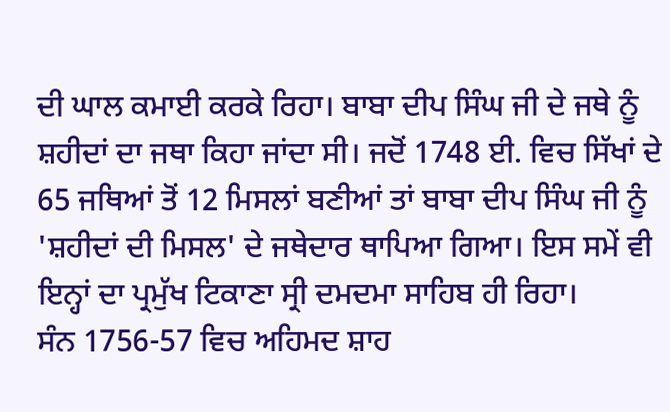ਦੀ ਘਾਲ ਕਮਾਈ ਕਰਕੇ ਰਿਹਾ। ਬਾਬਾ ਦੀਪ ਸਿੰਘ ਜੀ ਦੇ ਜਥੇ ਨੂੰ ਸ਼ਹੀਦਾਂ ਦਾ ਜਥਾ ਕਿਹਾ ਜਾਂਦਾ ਸੀ। ਜਦੋਂ 1748 ਈ. ਵਿਚ ਸਿੱਖਾਂ ਦੇ 65 ਜਥਿਆਂ ਤੋਂ 12 ਮਿਸਲਾਂ ਬਣੀਆਂ ਤਾਂ ਬਾਬਾ ਦੀਪ ਸਿੰਘ ਜੀ ਨੂੰ 'ਸ਼ਹੀਦਾਂ ਦੀ ਮਿਸਲ' ਦੇ ਜਥੇਦਾਰ ਥਾਪਿਆ ਗਿਆ। ਇਸ ਸਮੇਂ ਵੀ ਇਨ੍ਹਾਂ ਦਾ ਪ੍ਰਮੁੱਖ ਟਿਕਾਣਾ ਸ੍ਰੀ ਦਮਦਮਾ ਸਾਹਿਬ ਹੀ ਰਿਹਾ।
ਸੰਨ 1756-57 ਵਿਚ ਅਹਿਮਦ ਸ਼ਾਹ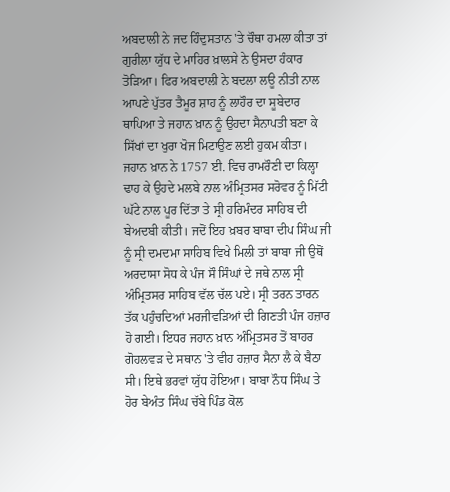ਅਬਦਾਲੀ ਨੇ ਜਦ ਹਿੰਦੁਸਤਾਨ 'ਤੇ ਚੌਥਾ ਹਮਲਾ ਕੀਤਾ ਤਾਂ ਗੁਰੀਲਾ ਯੁੱਧ ਦੇ ਮਾਹਿਰ ਖ਼ਾਲਸੇ ਨੇ ਉਸਦਾ ਹੰਕਾਰ ਤੋੜਿਆ। ਫਿਰ ਅਬਦਾਲੀ ਨੇ ਬਦਲਾ ਲਊ ਨੀਤੀ ਨਾਲ ਆਪਣੇ ਪੁੱਤਰ ਤੈਮੂਰ ਸ਼ਾਹ ਨੂੰ ਲਾਹੌਰ ਦਾ ਸੂਬੇਦਾਰ ਥਾਪਿਆ ਤੇ ਜਹਾਨ ਖ਼ਾਨ ਨੂੰ ਉਹਦਾ ਸੈਨਾਪਤੀ ਬਣਾ ਕੇ ਸਿੱਖਾਂ ਦਾ ਖੁਰਾ ਖੋਜ ਮਿਟਾਉਣ ਲਈ ਹੁਕਮ ਕੀਤਾ। ਜਹਾਨ ਖ਼ਾਨ ਨੇ 1757 ਈ. ਵਿਚ ਰਾਮਰੌਣੀ ਦਾ ਕਿਲ੍ਹਾ ਢਾਹ ਕੇ ਉਹਦੇ ਮਲਬੇ ਨਾਲ ਅੰਮ੍ਰਿਤਸਰ ਸਰੋਵਰ ਨੂੰ ਮਿੱਟੀ ਘੱਟੇ ਨਾਲ ਪੂਰ ਦਿੱਤਾ ਤੇ ਸ੍ਰੀ ਹਰਿਮੰਦਰ ਸਾਹਿਬ ਦੀ ਬੇਅਦਬੀ ਕੀਤੀ। ਜਦੋਂ ਇਹ ਖ਼ਬਰ ਬਾਬਾ ਦੀਪ ਸਿੰਘ ਜੀ ਨੂੰ ਸ੍ਰੀ ਦਮਦਮਾ ਸਾਹਿਬ ਵਿਖੇ ਮਿਲੀ ਤਾਂ ਬਾਬਾ ਜੀ ਉਥੋਂ ਅਰਦਾਸਾ ਸੋਧ ਕੇ ਪੰਜ ਸੌ ਸਿੰਘਾਂ ਦੇ ਜਥੇ ਨਾਲ ਸ੍ਰੀ ਅੰਮ੍ਰਿਤਸਰ ਸਾਹਿਬ ਵੱਲ ਚੱਲ ਪਏ। ਸ੍ਰੀ ਤਰਨ ਤਾਰਨ ਤੱਕ ਪਹੁੰਚਦਿਆਂ ਮਰਜੀਵੜਿਆਂ ਦੀ ਗਿਣਤੀ ਪੰਜ ਹਜ਼ਾਰ ਹੋ ਗਈ। ਇਧਰ ਜਹਾਨ ਖ਼ਾਨ ਅੰਮ੍ਰਿਤਸਰ ਤੋਂ ਬਾਹਰ ਗੋਹਲਵੜ ਦੇ ਸਥਾਨ 'ਤੇ ਵੀਹ ਹਜ਼ਾਰ ਸੈਨਾ ਲੈ ਕੇ ਬੈਠਾ ਸੀ। ਇਥੇ ਭਰਵਾਂ ਯੁੱਧ ਹੋਇਆ। ਬਾਬਾ ਨੌਧ ਸਿੰਘ ਤੇ ਹੋਰ ਬੇਅੰਤ ਸਿੰਘ ਚੱਬੇ ਪਿੰਡ ਕੋਲ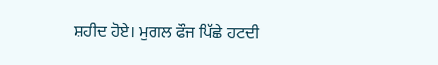ਸ਼ਹੀਦ ਹੋਏ। ਮੁਗਲ ਫੌਜ ਪਿੱਛੇ ਹਟਦੀ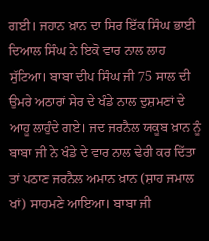ਗਈ। ਜਹਾਨ ਖ਼ਾਨ ਦਾ ਸਿਰ ਇੱਕ ਸਿੰਘ ਭਾਈ ਦਿਆਲ ਸਿੰਘ ਨੇ ਇਕੋ ਵਾਰ ਨਾਲ ਲਾਹ ਸੁੱਟਿਆ। ਬਾਬਾ ਦੀਪ ਸਿੰਘ ਜੀ 75 ਸਾਲ ਦੀ ਉਮਰੇ ਅਠਾਰਾਂ ਸੇਰ ਦੇ ਖੰਡੇ ਨਾਲ ਦੁਸ਼ਮਣਾਂ ਦੇ ਆਹੂ ਲਾਹੁੰਦੇ ਗਏ। ਜਦ ਜਰਨੈਲ ਯਕੂਬ ਖ਼ਾਨ ਨੂੰ ਬਾਬਾ ਜੀ ਨੇ ਖੰਡੇ ਦੇ ਵਾਰ ਨਾਲ ਢੇਰੀ ਕਰ ਦਿੱਤਾ ਤਾਂ ਪਠਾਣ ਜਰਨੈਲ ਅਮਾਨ ਖ਼ਾਨ (ਸ਼ਾਹ ਜਮਾਲ ਖਾਂ) ਸਾਹਮਣੇ ਆਇਆ। ਬਾਬਾ ਜੀ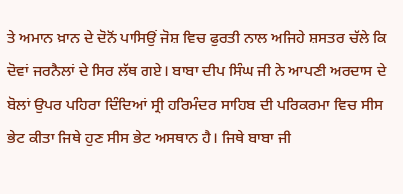ਤੇ ਅਮਾਨ ਖ਼ਾਨ ਦੇ ਦੋਨੋਂ ਪਾਸਿਉਂ ਜੋਸ਼ ਵਿਚ ਫੁਰਤੀ ਨਾਲ ਅਜਿਹੇ ਸ਼ਸਤਰ ਚੱਲੇ ਕਿ ਦੋਵਾਂ ਜਰਨੈਲਾਂ ਦੇ ਸਿਰ ਲੱਥ ਗਏ। ਬਾਬਾ ਦੀਪ ਸਿੰਘ ਜੀ ਨੇ ਆਪਣੀ ਅਰਦਾਸ ਦੇ ਬੋਲਾਂ ਉਪਰ ਪਹਿਰਾ ਦਿੰਦਿਆਂ ਸ੍ਰੀ ਹਰਿਮੰਦਰ ਸਾਹਿਬ ਦੀ ਪਰਿਕਰਮਾ ਵਿਚ ਸੀਸ ਭੇਟ ਕੀਤਾ ਜਿਥੇ ਹੁਣ ਸੀਸ ਭੇਟ ਅਸਥਾਨ ਹੈ। ਜਿਥੇ ਬਾਬਾ ਜੀ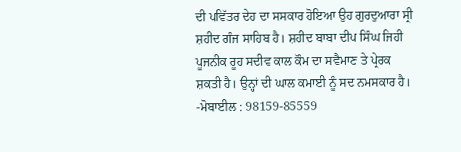ਦੀ ਪਵਿੱਤਰ ਦੇਹ ਦਾ ਸਸਕਾਰ ਹੋਇਆ ਉਹ ਗੁਰਦੁਆਰਾ ਸ੍ਰੀ ਸ਼ਹੀਦ ਗੰਜ ਸਾਹਿਬ ਹੈ। ਸ਼ਹੀਦ ਬਾਬਾ ਦੀਪ ਸਿੰਘ ਜਿਹੀ ਪੂਜਨੀਕ ਰੂਹ ਸਦੀਵ ਕਾਲ ਕੌਮ ਦਾ ਸਵੈਮਾਣ ਤੇ ਪ੍ਰੇਰਕ ਸ਼ਕਤੀ ਹੈ। ਉਨ੍ਹਾਂ ਦੀ ਘਾਲ ਕਮਾਈ ਨੂੰ ਸਦ ਨਮਸਕਾਰ ਹੈ।
-ਮੋਬਾਈਲ : 98159-85559